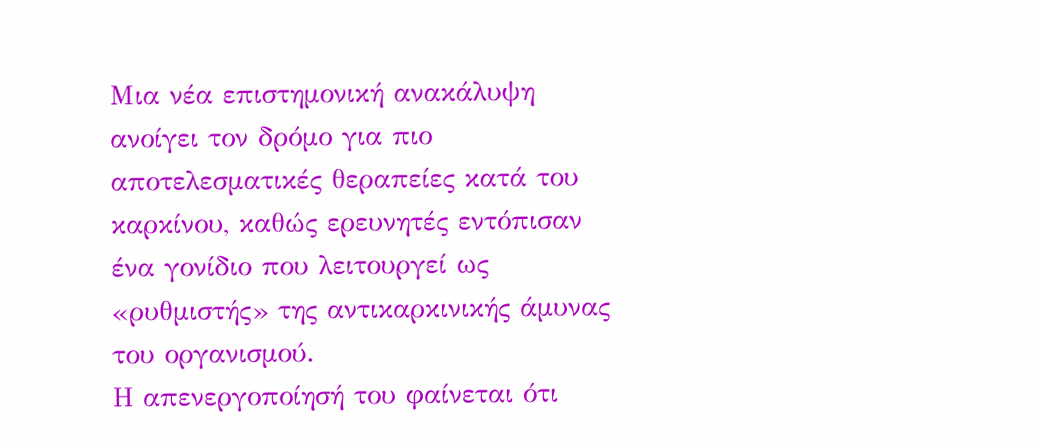Μια νέα επιστημονική ανακάλυψη ανοίγει τον δρόμο για πιο αποτελεσματικές θεραπείες κατά του καρκίνου, καθώς ερευνητές εντόπισαν ένα γονίδιο που λειτουργεί ως «ρυθμιστής» της αντικαρκινικής άμυνας του οργανισμού.
Η απενεργοποίησή του φαίνεται ότι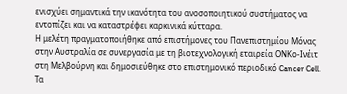ενισχύει σημαντικά την ικανότητα του ανοσοποιητικού συστήματος να εντοπίζει και να καταστρέφει καρκινικά κύτταρα.
Η μελέτη πραγματοποιήθηκε από επιστήμονες του Πανεπιστημίου Μόνας στην Αυστραλία σε συνεργασία με τη βιοτεχνολογική εταιρεία ΟΝΚο-Ινέιτ στη Μελβούρνη και δημοσιεύθηκε στο επιστημονικό περιοδικό Cancer Cell.
Τα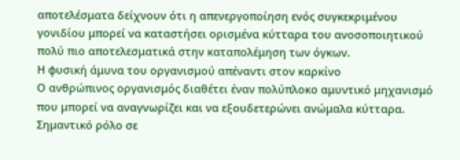αποτελέσματα δείχνουν ότι η απενεργοποίηση ενός συγκεκριμένου γονιδίου μπορεί να καταστήσει ορισμένα κύτταρα του ανοσοποιητικού πολύ πιο αποτελεσματικά στην καταπολέμηση των όγκων.
Η φυσική άμυνα του οργανισμού απέναντι στον καρκίνο
Ο ανθρώπινος οργανισμός διαθέτει έναν πολύπλοκο αμυντικό μηχανισμό που μπορεί να αναγνωρίζει και να εξουδετερώνει ανώμαλα κύτταρα.
Σημαντικό ρόλο σε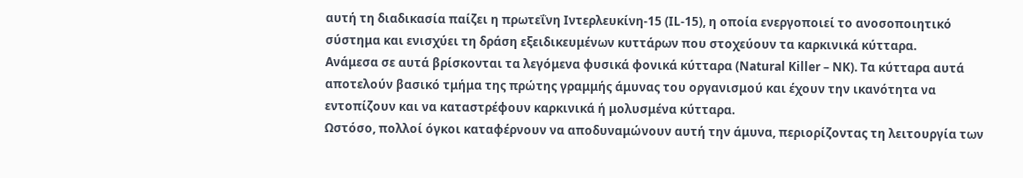αυτή τη διαδικασία παίζει η πρωτεΐνη Ιντερλευκίνη-15 (IL-15), η οποία ενεργοποιεί το ανοσοποιητικό σύστημα και ενισχύει τη δράση εξειδικευμένων κυττάρων που στοχεύουν τα καρκινικά κύτταρα.
Ανάμεσα σε αυτά βρίσκονται τα λεγόμενα φυσικά φονικά κύτταρα (Natural Killer – NK). Τα κύτταρα αυτά αποτελούν βασικό τμήμα της πρώτης γραμμής άμυνας του οργανισμού και έχουν την ικανότητα να εντοπίζουν και να καταστρέφουν καρκινικά ή μολυσμένα κύτταρα.
Ωστόσο, πολλοί όγκοι καταφέρνουν να αποδυναμώνουν αυτή την άμυνα, περιορίζοντας τη λειτουργία των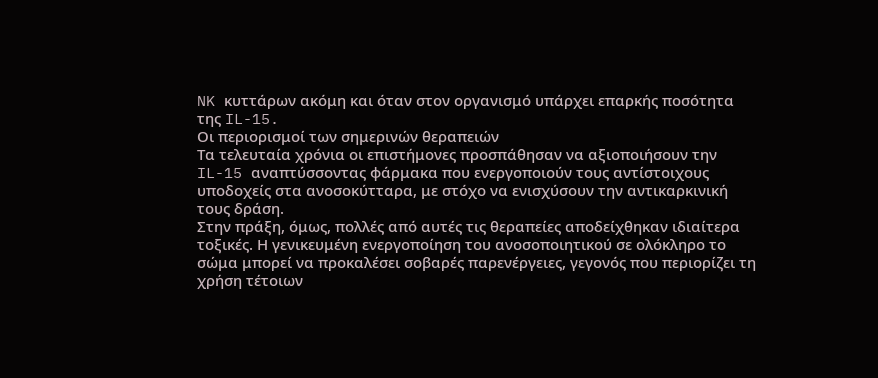NK κυττάρων ακόμη και όταν στον οργανισμό υπάρχει επαρκής ποσότητα της IL-15.
Οι περιορισμοί των σημερινών θεραπειών
Τα τελευταία χρόνια οι επιστήμονες προσπάθησαν να αξιοποιήσουν την IL-15 αναπτύσσοντας φάρμακα που ενεργοποιούν τους αντίστοιχους υποδοχείς στα ανοσοκύτταρα, με στόχο να ενισχύσουν την αντικαρκινική τους δράση.
Στην πράξη, όμως, πολλές από αυτές τις θεραπείες αποδείχθηκαν ιδιαίτερα τοξικές. Η γενικευμένη ενεργοποίηση του ανοσοποιητικού σε ολόκληρο το σώμα μπορεί να προκαλέσει σοβαρές παρενέργειες, γεγονός που περιορίζει τη χρήση τέτοιων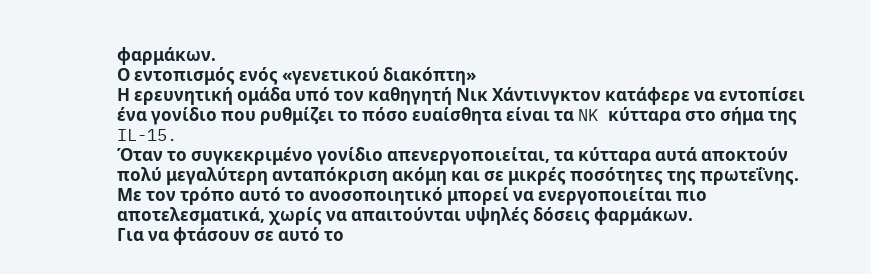φαρμάκων.
Ο εντοπισμός ενός «γενετικού διακόπτη»
Η ερευνητική ομάδα υπό τον καθηγητή Νικ Χάντινγκτον κατάφερε να εντοπίσει ένα γονίδιο που ρυθμίζει το πόσο ευαίσθητα είναι τα NK κύτταρα στο σήμα της IL-15.
Όταν το συγκεκριμένο γονίδιο απενεργοποιείται, τα κύτταρα αυτά αποκτούν πολύ μεγαλύτερη ανταπόκριση ακόμη και σε μικρές ποσότητες της πρωτεΐνης.
Με τον τρόπο αυτό το ανοσοποιητικό μπορεί να ενεργοποιείται πιο αποτελεσματικά, χωρίς να απαιτούνται υψηλές δόσεις φαρμάκων.
Για να φτάσουν σε αυτό το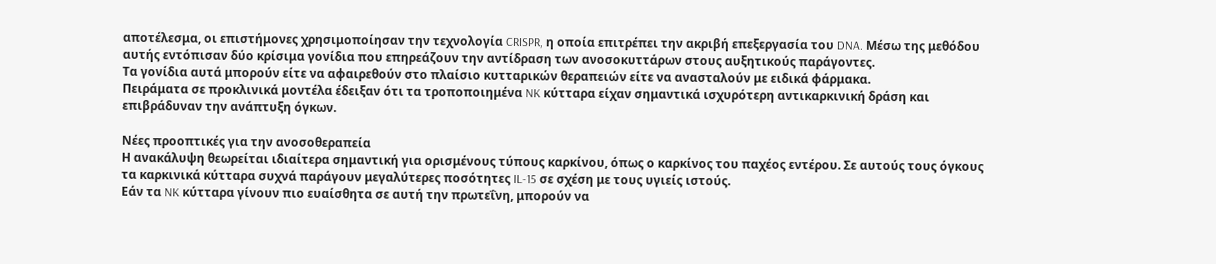αποτέλεσμα, οι επιστήμονες χρησιμοποίησαν την τεχνολογία CRISPR, η οποία επιτρέπει την ακριβή επεξεργασία του DNA. Μέσω της μεθόδου αυτής εντόπισαν δύο κρίσιμα γονίδια που επηρεάζουν την αντίδραση των ανοσοκυττάρων στους αυξητικούς παράγοντες.
Τα γονίδια αυτά μπορούν είτε να αφαιρεθούν στο πλαίσιο κυτταρικών θεραπειών είτε να ανασταλούν με ειδικά φάρμακα.
Πειράματα σε προκλινικά μοντέλα έδειξαν ότι τα τροποποιημένα NK κύτταρα είχαν σημαντικά ισχυρότερη αντικαρκινική δράση και επιβράδυναν την ανάπτυξη όγκων.

Νέες προοπτικές για την ανοσοθεραπεία
Η ανακάλυψη θεωρείται ιδιαίτερα σημαντική για ορισμένους τύπους καρκίνου, όπως ο καρκίνος του παχέος εντέρου. Σε αυτούς τους όγκους τα καρκινικά κύτταρα συχνά παράγουν μεγαλύτερες ποσότητες IL-15 σε σχέση με τους υγιείς ιστούς.
Εάν τα NK κύτταρα γίνουν πιο ευαίσθητα σε αυτή την πρωτεΐνη, μπορούν να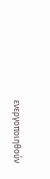ενεργοποιηθούν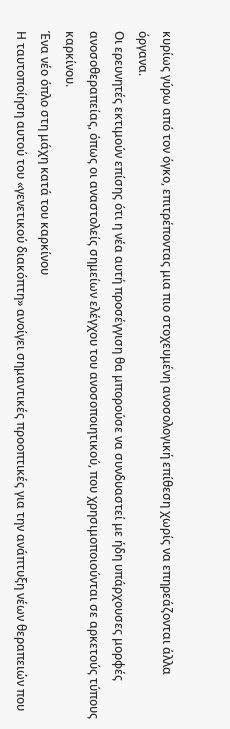κυρίως γύρω από τον όγκο, επιτρέποντας μια πιο στοχευμένη ανοσολογική επίθεση χωρίς να επηρεάζονται άλλα όργανα.
Οι ερευνητές εκτιμούν επίσης ότι η νέα αυτή προσέγγιση θα μπορούσε να συνδυαστεί με ήδη υπάρχουσες μορφές ανοσοθεραπείας, όπως οι αναστολείς σημείων ελέγχου του ανοσοποιητικού, που χρησιμοποιούνται σε αρκετούς τύπους καρκίνου.
Ένα νέο όπλο στη μάχη κατά του καρκίνου
Η ταυτοποίηση αυτού του «γενετικού διακόπτη» ανοίγει σημαντικές προοπτικές για την ανάπτυξη νέων θεραπειών που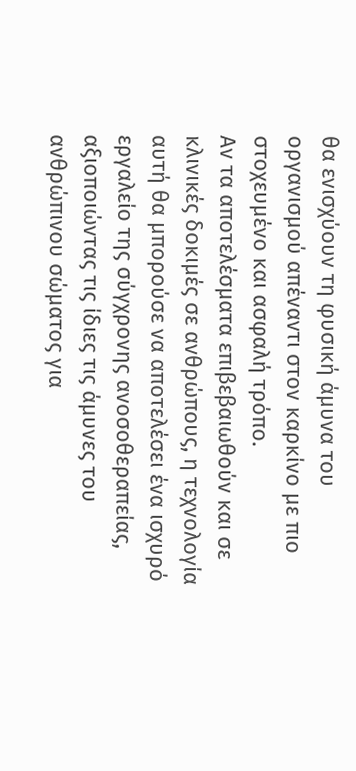θα ενισχύουν τη φυσική άμυνα του οργανισμού απέναντι στον καρκίνο με πιο στοχευμένο και ασφαλή τρόπο.
Αν τα αποτελέσματα επιβεβαιωθούν και σε κλινικές δοκιμές σε ανθρώπους, η τεχνολογία αυτή θα μπορούσε να αποτελέσει ένα ισχυρό εργαλείο της σύγχρονης ανοσοθεραπείας, αξιοποιώντας τις ίδιες τις άμυνες του ανθρώπινου σώματος για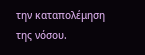την καταπολέμηση της νόσου.